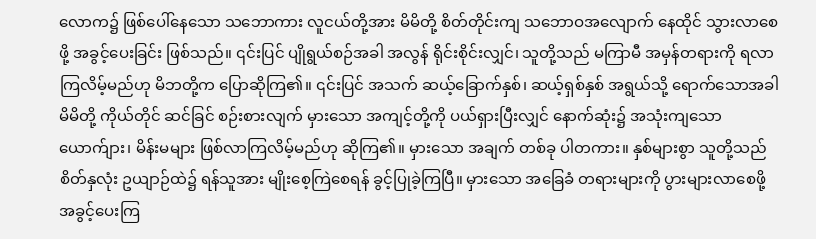လောက၌ ဖြစ်ပေါ်နေသော သဘောကား လူငယ်တို့အား မိမိတို့ စိတ်တိုင်းကျ သဘောဝအလျောက် နေထိုင် သွားလာစေဖို့ အခွင့်ပေးခြင်း ဖြစ်သည်။ ၎င်းပြင် ပျိုရွယ်စဉ်အခါ အလွန် ရိုင်းစိုင်းလျှင်၊ သူတို့သည် မကြာမီ အမှန်တရားကို ရလာကြလိမ့်မည်ဟု မိဘတို့က ပြောဆိုကြ၏။ ၎င်းပြင် အသက် ဆယ့်ခြောက်နှစ်၊ ဆယ့်ရှစ်နှစ် အရွယ်သို့ ရောက်သောအခါ မိမိတို့ ကိုယ်တိုင် ဆင်ခြင် စဉ်းစားလျက် မှားသော အကျင့်တို့ကို ပယ်ရှားပြီးလျှင် နောက်ဆုံး၌ အသုံးကျသော ယောက်ျား၊ မိန်းမများ ဖြစ်လာကြလိမ့်မည်ဟု ဆိုကြ၏။ မှားသော အချက် တစ်ခု ပါတကား။ နှစ်များစွာ သူတို့သည် စိတ်နှလုံး ဥယျာဉ်ထဲ၌ ရန်သူအား မျိုးစေ့ကြဲစေရန် ခွင့်ပြုခဲ့ကြပြီ။ မှားသော အခြေခံ တရားများကို ပွားများလာစေဖို့ အခွင့်ပေးကြ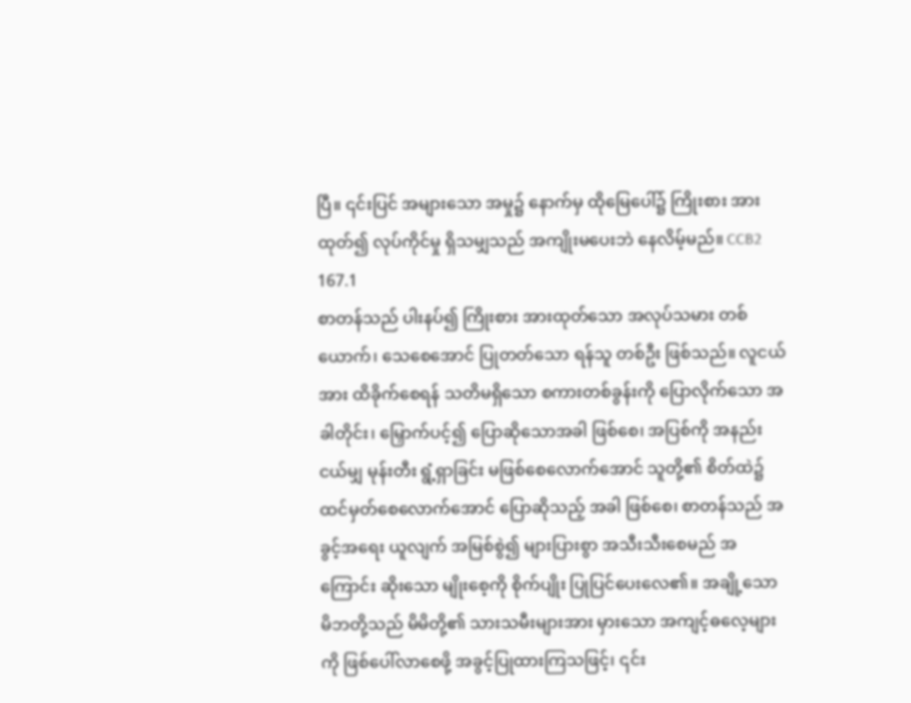ပြီ။ ၎င်းပြင် အများသော အမှု၌ နောက်မှ ထိုမြေပေါ်၌ ကြိုးစား အားထုတ်၍ လုပ်ကိုင်မှု ရှိသမျှသည် အကျိုးမပေးဘဲ နေလိမ့်မည်။ CCB2 167.1
စာတန်သည် ပါးနပ်၍ ကြိုးစား အားထုတ်သော အလုပ်သမား တစ်ယောက်၊ သေစေအောင် ပြုတတ်သော ရန်သူ တစ်ဦး ဖြစ်သည်။ လူငယ်အား ထိခိုက်စေရန် သတိမရှိသော စကားတစ်ခွန်းကို ပြောလိုက်သော အခါတိုင်း၊ မြှောက်ပင့်၍ ပြောဆိုသောအခါ ဖြစ်စေ၊ အပြစ်ကို အနည်းငယ်မျှ မုန်းတီး ရွံ့ရှာခြင်း မဖြစ်စေလောက်အောင် သူတို့၏ စိတ်ထဲ၌ ထင်မှတ်စေလောက်အောင် ပြောဆိုသည့် အခါ ဖြစ်စေ၊ စာတန်သည် အခွင့်အရေး ယူလျက် အမြစ်စွဲ၍ များပြားစွာ အသီးသီးစေမည် အကြောင်း ဆိုးသော မျိုးစေ့ကို စိုက်ပျိုး ပြုပြင်ပေးလေ၏။ အချို့သော မိဘတို့သည် မိမိတို့၏ သားသမီးများအား မှားသော အကျင့်ဓလေ့များကို ဖြစ်ပေါ်လာစေဖို့ အခွင့်ပြုထားကြသဖြင့်၊ ၎င်း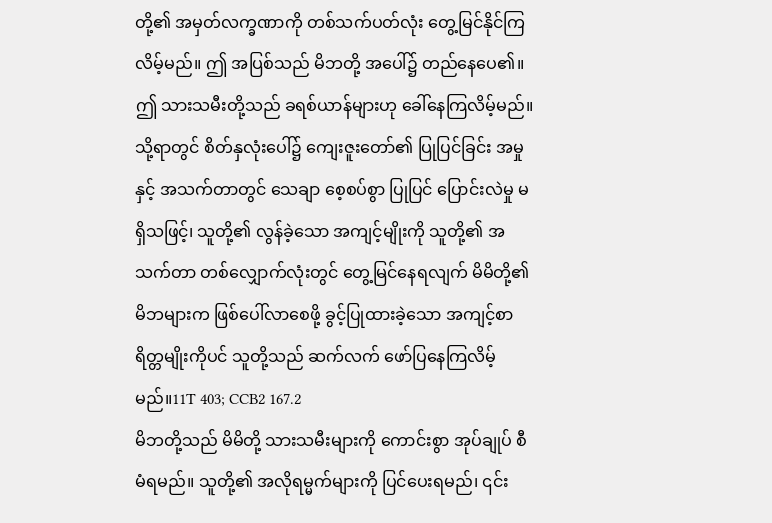တို့၏ အမှတ်လက္ခဏာကို တစ်သက်ပတ်လုံး တွေ့မြင်နိုင်ကြလိမ့်မည်။ ဤ အပြစ်သည် မိဘတို့ အပေါ်၌ တည်နေပေ၏။ ဤ သားသမီးတို့သည် ခရစ်ယာန်များဟု ခေါ်နေကြလိမ့်မည်။ သို့ရာတွင် စိတ်နှလုံးပေါ်၌ ကျေးဇူးတော်၏ ပြုပြင်ခြင်း အမှု နှင့် အသက်တာတွင် သေချာ စေ့စပ်စွာ ပြုပြင် ပြောင်းလဲမှု မရှိသဖြင့်၊ သူတို့၏ လွန်ခဲ့သော အကျင့်မျိုးကို သူတို့၏ အသက်တာ တစ်လျှောက်လုံးတွင် တွေ့မြင်နေရလျက် မိမိတို့၏ မိဘများက ဖြစ်ပေါ်လာစေဖို့ ခွင့်ပြုထားခဲ့သော အကျင့်စာရိတ္တမျိုးကိုပင် သူတို့သည် ဆက်လက် ဖော်ပြနေကြလိမ့်မည်။11T 403; CCB2 167.2
မိဘတို့သည် မိမိတို့ သားသမီးများကို ကောင်းစွာ အုပ်ချုပ် စီမံရမည်။ သူတို့၏ အလိုရမ္မက်များကို ပြင်ပေးရမည်၊ ၎င်း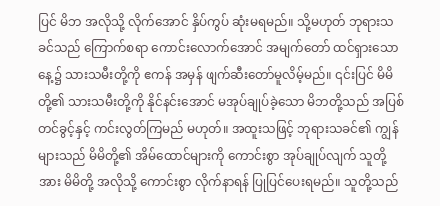ပြင် မိဘ အလိုသို့ လိုက်အောင် နှိပ်ကွပ် ဆုံးမရမည်။ သို့မဟုတ် ဘုရားသခင်သည် ကြောက်စရာ ကောင်းလောက်အောင် အမျက်တော် ထင်ရှားသော နေ့၌ သားသမီးတို့ကို ဧကန် အမှန် ဖျက်ဆီးတော်မူလိမ့်မည်။ ၎င်းပြင် မိမိတို့၏ သားသမီးတို့ကို နိုင်နင်းအောင် မအုပ်ချုပ်ခဲ့သော မိဘတို့သည် အပြစ်တင်ခွင့်နှင့် ကင်းလွတ်ကြမည် မဟုတ်။ အထူးသဖြင့် ဘုရားသခင်၏ ကျွန်များသည် မိမိတို့၏ အိမ်ထောင်များကို ကောင်းစွာ အုပ်ချုပ်လျက် သူတို့အား မိမိတို့ အလိုသို့ ကောင်းစွာ လိုက်နာရန် ပြုပြင်ပေးရမည်။ သူတို့သည်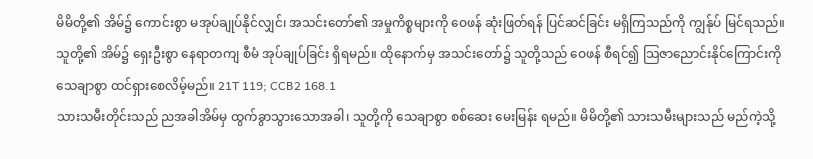မိမိတို့၏ အိမ်၌ ကောင်းစွာ မအုပ်ချုပ်နိုင်လျှင်၊ အသင်းတော်၏ အမှုကိစ္စများကို ဝေဖန် ဆုံးဖြတ်ရန် ပြင်ဆင်ခြင်း မရှိကြသည်ကို ကျွန်ုပ် မြင်ရသည်။ သူတို့၏ အိမ်၌ ရှေးဦးစွာ နေရာတကျ စီမံ အုပ်ချုပ်ခြင်း ရှိရမည်။ ထိုနောက်မှ အသင်းတော်၌ သူတို့သည် ဝေဖန် စီရင်၍ သြဇာညောင်းနိုင်ကြောင်းကို သေချာစွာ ထင်ရှားစေလိမ့်မည်။ 21T 119; CCB2 168.1
သားသမီးတိုင်းသည် ညအခါအိမ်မှ ထွက်ခွာသွားသောအခါ၊ သူတို့ကို သေချာစွာ စစ်ဆေး မေးမြန်း ရမည်။ မိမိတို့၏ သားသမီးများသည် မည်ကဲ့သို့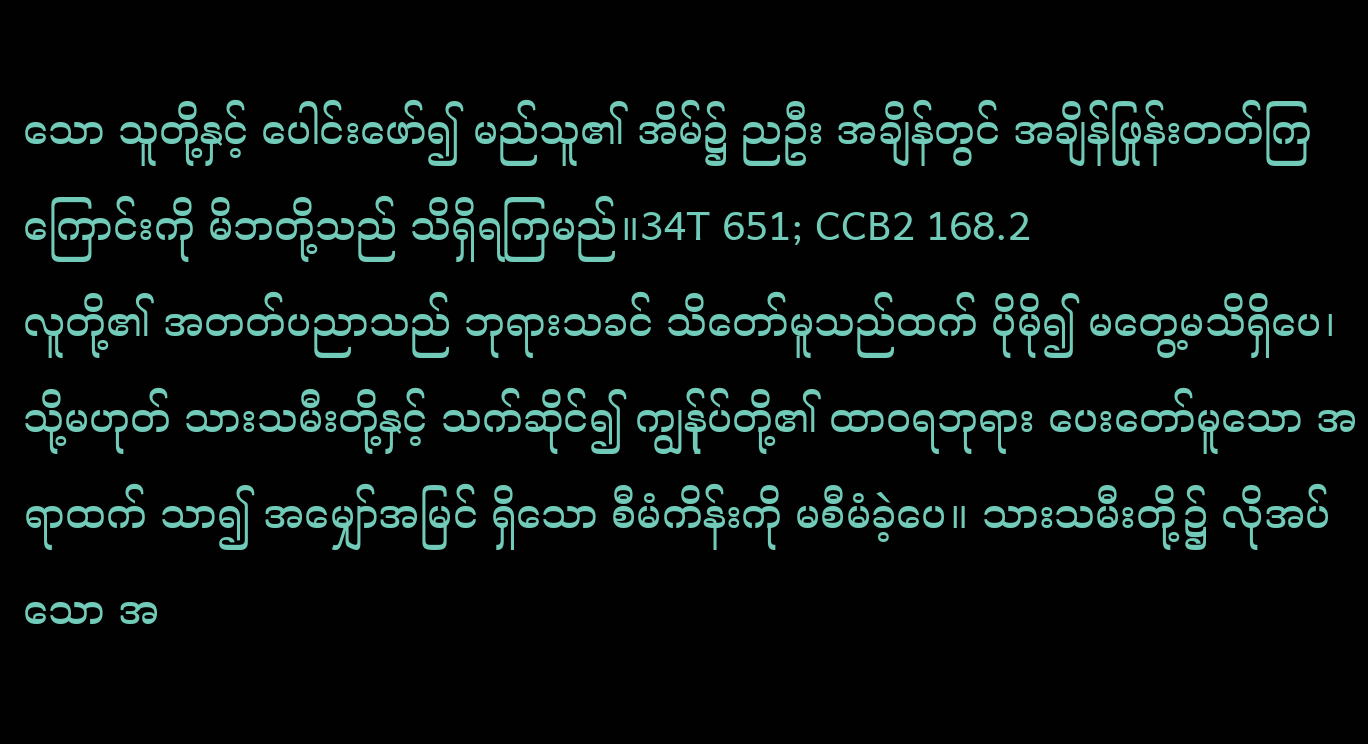သော သူတို့နှင့် ပေါင်းဖော်၍ မည်သူ၏ အိမ်၌ ညဦး အချိန်တွင် အချိန်ဖြုန်းတတ်ကြကြောင်းကို မိဘတို့သည် သိရှိရကြမည်။34T 651; CCB2 168.2
လူတို့၏ အတတ်ပညာသည် ဘုရားသခင် သိတော်မူသည်ထက် ပိုမို၍ မတွေ့မသိရှိပေ၊ သို့မဟုတ် သားသမီးတို့နှင့် သက်ဆိုင်၍ ကျွန်ုပ်တို့၏ ထာဝရဘုရား ပေးတော်မူသော အရာထက် သာ၍ အမျှော်အမြင် ရှိသော စီမံကိန်းကို မစီမံခဲ့ပေ။ သားသမီးတို့၌ လိုအပ်သော အ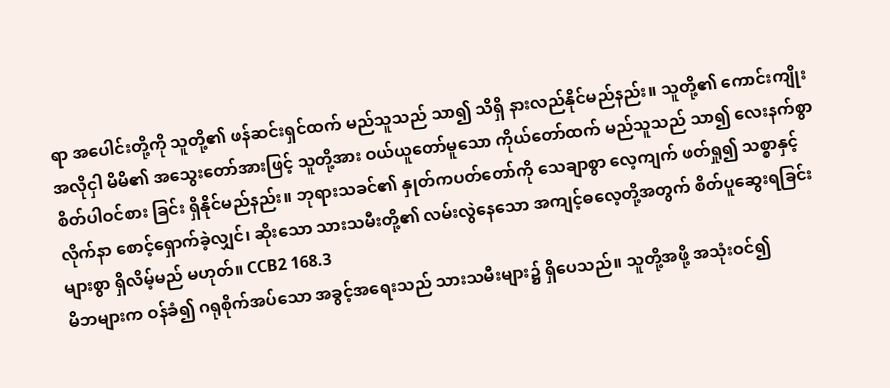ရာ အပေါင်းတို့ကို သူတို့၏ ဖန်ဆင်းရှင်ထက် မည်သူသည် သာ၍ သိရှိ နားလည်နိုင်မည်နည်း။ သူတို့၏ ကောင်းကျိုး အလိုငှါ မိမိ၏ အသွေးတော်အားဖြင့် သူတို့အား ဝယ်ယူတော်မူသော ကိုယ်တော်ထက် မည်သူသည် သာ၍ လေးနက်စွာ စိတ်ပါဝင်စား ခြင်း ရှိနိုင်မည်နည်း။ ဘုရားသခင်၏ နှုတ်ကပတ်တော်ကို သေချာစွာ လေ့ကျက် ဖတ်ရှု၍ သစ္စာနှင့် လိုက်နာ စောင့်ရှောက်ခဲ့လျှင်၊ ဆိုးသော သားသမီးတို့၏ လမ်းလွဲနေသော အကျင့်ဓလေ့တို့အတွက် စိတ်ပူဆွေးရခြင်း များစွာ ရှိလိမ့်မည် မဟုတ်။ CCB2 168.3
မိဘများက ဝန်ခံ၍ ဂရုစိုက်အပ်သော အခွင့်အရေးသည် သားသမီးများ၌ ရှိပေသည်။ သူတို့အဖို့ အသုံးဝင်၍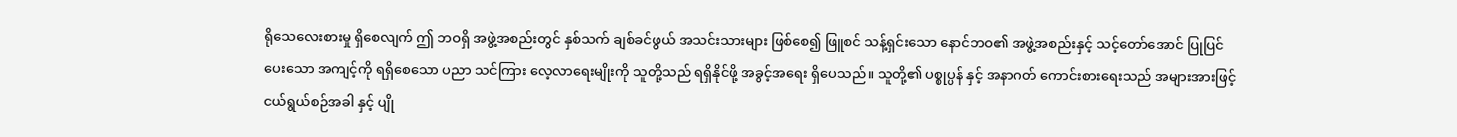ရိုသေလေးစားမှု ရှိစေလျက် ဤ ဘဝရှိ အဖွဲ့အစည်းတွင် နှစ်သက် ချစ်ခင်ဖွယ် အသင်းသားများ ဖြစ်စေ၍ ဖြူစင် သန့်ရှင်းသော နောင်ဘဝ၏ အဖွဲ့အစည်းနှင့် သင့်တော်အောင် ပြုပြင်ပေးသော အကျင့်ကို ရရှိစေသော ပညာ သင်ကြား လေ့လာရေးမျိုးကို သူတို့သည် ရရှိနိုင်ဖို့ အခွင့်အရေး ရှိပေသည်။ သူတို့၏ ပစ္စုပ္ပန် နှင့် အနာဂတ် ကောင်းစားရေးသည် အများအားဖြင့် ငယ်ရွယ်စဉ်အခါ နှင့် ပျို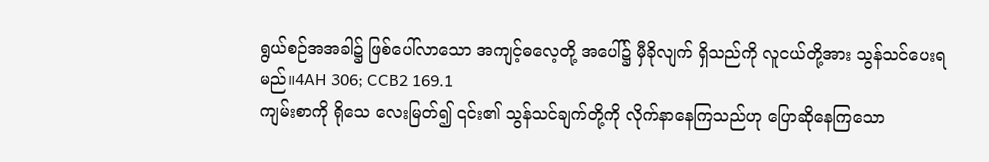ရွယ်စဉ်အအခါ၌ ဖြစ်ပေါ်လာသော အကျင့်ဓလေ့တို့ အပေါ်၌ မှီခိုလျက် ရှိသည်ကို လူငယ်တို့အား သွန်သင်ပေးရမည်။4AH 306; CCB2 169.1
ကျမ်းစာကို ရိုသေ လေးမြတ်၍ ၎င်း၏ သွန်သင်ချက်တို့ကို လိုက်နာနေကြသည်ဟု ပြောဆိုနေကြသော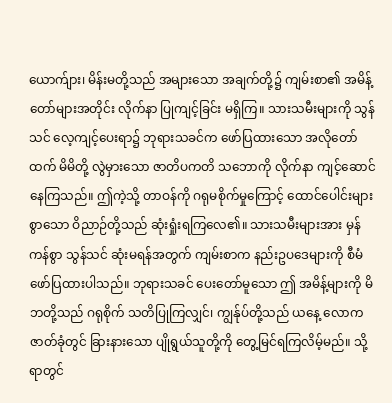ယောက်ျား၊ မိန်းမတို့သည် အများသော အချက်တို့၌ ကျမ်းစာ၏ အမိန့်တော်များအတိုင်း လိုက်နာ ပြုကျင့်ခြင်း မရှိကြ။ သားသမီးများကို သွန်သင် လေ့ကျင့်ပေးရာ၌ ဘုရားသခင်က ဖော်ပြထားသော အလိုတော်ထက် မိမိတို့ လွဲမှားသော ဇာတိပကတိ သဘောကို လိုက်နာ ကျင့်ဆောင်နေကြသည်။ ဤကဲ့သို့ တာဝန်ကို ဂရုမစိုက်မှုကြောင့် ထောင်ပေါင်းများစွာသော ဝိညာဉ်တို့သည် ဆုံးရှုံးရကြလေ၏။ သားသမီးများအား မှန်ကန်စွာ သွန်သင် ဆုံးမရန်အတွက် ကျမ်းစာက နည်းဥပဒေများကို စီမံ ဖော်ပြထားပါသည်။ ဘုရားသခင် ပေးတော်မူသော ဤ အမိန့်များကို မိဘတို့သည် ဂရုစိုက် သတိပြုကြလျှင်၊ ကျွန်ုပ်တို့သည် ယနေ့ လောက ဇာတ်ခုံတွင် ခြားနားသော ပျိုရွယ်သူတို့ကို တွေ့မြင်ရကြလိမ့်မည်။ သို့ရာတွင်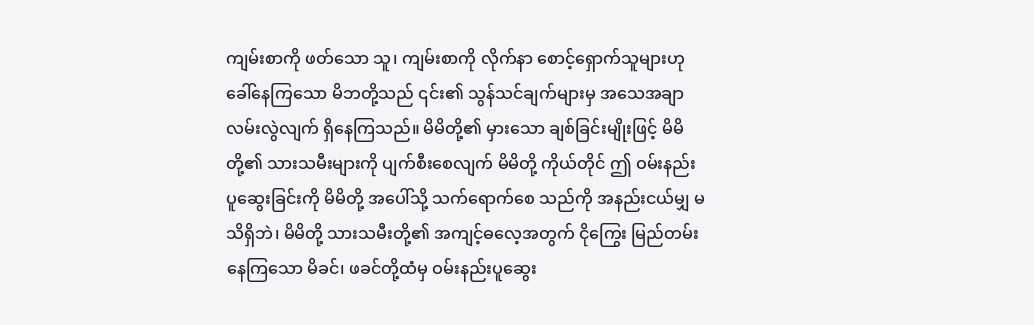ကျမ်းစာကို ဖတ်သော သူ၊ ကျမ်းစာကို လိုက်နာ စောင့်ရှောက်သူများဟု ခေါ်နေကြသော မိဘတို့သည် ၎င်း၏ သွန်သင်ချက်များမှ အသေအချာ လမ်းလွဲလျက် ရှိနေကြသည်။ မိမိတို့၏ မှားသော ချစ်ခြင်းမျိုးဖြင့် မိမိတို့၏ သားသမီးများကို ပျက်စီးစေလျက် မိမိတို့ ကိုယ်တိုင် ဤ ဝမ်းနည်း ပူဆွေးခြင်းကို မိမိတို့ အပေါ်သို့ သက်ရောက်စေ သည်ကို အနည်းငယ်မျှ မသိရှိဘဲ၊ မိမိတို့ သားသမီးတို့၏ အကျင့်ဓလေ့အတွက် ငိုကြွေး မြည်တမ်းနေကြသော မိခင်၊ ဖခင်တို့ထံမှ ဝမ်းနည်းပူဆွေး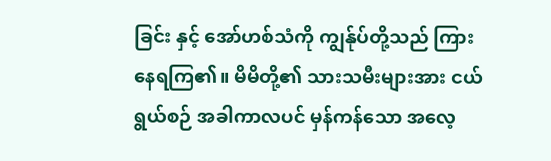ခြင်း နှင့် အော်ဟစ်သံကို ကျွန်ုပ်တို့သည် ကြားနေရကြ၏။ မိမိတို့၏ သားသမီးများအား ငယ်ရွယ်စဉ် အခါကာလပင် မှန်ကန်သော အလေ့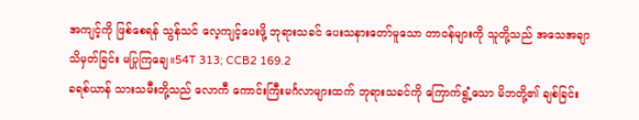အကျင့်ကို ဖြစ်စေရန် သွန်သင် လေ့ကျင့်ပေးဖို့ ဘုရားသခင် ပေးသနားတော်မူသော တာဝန်များကို သူတို့သည် အသေအချာ သိမှတ်ခြင်း မပြုကြချေ။54T 313; CCB2 169.2
ခရစ်ယာန် သားသမီးတို့သည် လောကီ ကောင်းကြီးမင်္ဂလာများထက် ဘုရားသခင်ကို ကြောက်ရွံ့သော မိဘတို့၏ ချစ်ခြင်း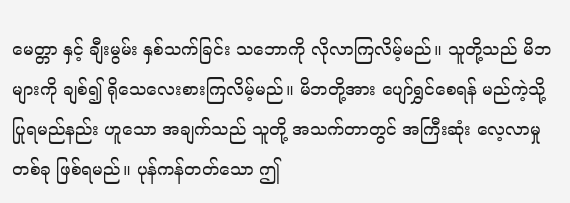မေတ္တာ နှင့် ချီးမွမ်း နှစ်သက်ခြင်း သဘောကို လိုလာကြလိမ့်မည်။ သူတို့သည် မိဘများကို ချစ်၍ ရိုသေလေးစားကြလိမ့်မည်။ မိဘတို့အား ပျော်ရွှင်စေရန် မည်ကဲ့သို့ ပြုရမည်နည်း ဟူသော အချက်သည် သူတို့ အသက်တာတွင် အကြီးဆုံး လေ့လာမှု တစ်ခု ဖြစ်ရမည်။ ပုန်ကန်တတ်သော ဤ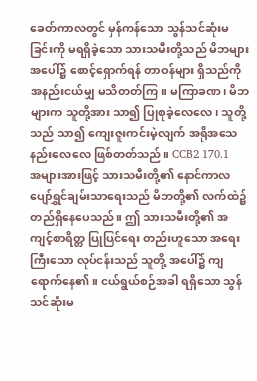ခေတ်ကာလတွင် မှန်ကန်သော သွန်သင်ဆုံးမခြင်းကို မရရှိခဲ့သော သားသမီးတို့သည် မိဘများ အပေါ်၌ စောင့်ရှောက်ရန် တာဝန်များ ရှိသည်ကို အနည်းငယ်မျှ မသိတတ်ကြ။ မကြာခဏ၊ မိဘများက သူတို့အား သာ၍ ပြုစုခဲ့လေလေ၊ သူတို့သည် သာ၍ ကျေးဇူးကင်းမဲ့လျက် အရိုအသေ နည်းလေလေ ဖြစ်တတ်သည်။ CCB2 170.1
အများအားဖြင့် သားသမီးတို့၏ နောင်ကာလ ပျော်ရွှင်ချမ်းသာရေးသည် မိဘတို့၏ လက်ထဲ၌ တည်ရှိနေပေသည်။ ဤ သားသမီးတို့၏ အကျင့်စာရိတ္တ ပြုပြင်ရေး တည်းဟူသော အရေးကြီးသော လုပ်ငန်းသည် သူတို့ အပေါ်၌ ကျရောက်နေ၏။ ငယ်ရွယ်စဉ်အခါ ရရှိသော သွန်သင်ဆုံးမ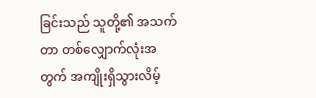ခြင်းသည် သူတို့၏ အသက်တာ တစ်လျှောက်လုံးအတွက် အကျိုးရှိသွားလိမ့်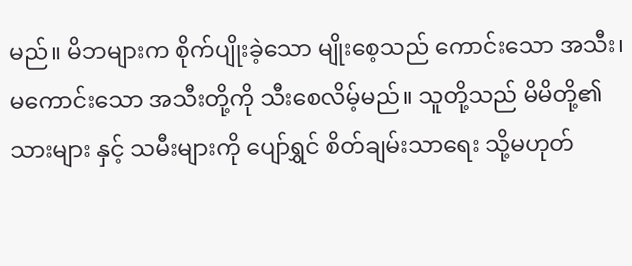မည်။ မိဘများက စိုက်ပျိုးခဲ့သော မျိုးစေ့သည် ကောင်းသော အသီး၊ မကောင်းသော အသီးတို့ကို သီးစေလိမ့်မည်။ သူတို့သည် မိမိတို့၏ သားများ နှင့် သမီးများကို ပျော်ရွှင် စိတ်ချမ်းသာရေး သို့မဟုတ်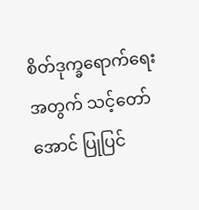စိတ်ဒုက္ခရောက်ရေးအတွက် သင့်တော်အောင် ပြုပြင်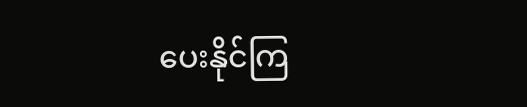ပေးနိုင်ကြ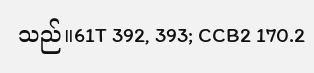သည်။61T 392, 393; CCB2 170.2